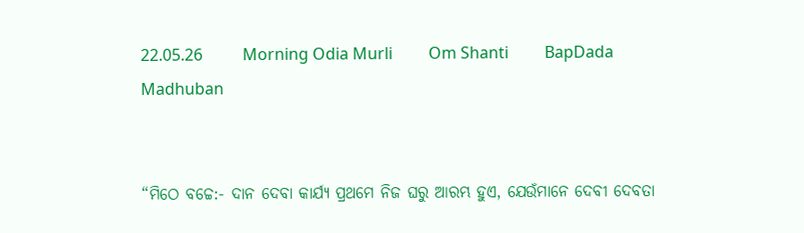22.05.26          Morning Odia Murli         Om Shanti         BapDada       Madhuban


“ମିଠେ ବଚ୍ଚେ:- ଦାନ ଦେବା କାର୍ଯ୍ୟ ପ୍ରଥମେ ନିଜ ଘରୁ ଆରମ୍ଭ ହୁଏ, ଯେଉଁମାନେ ଦେବୀ ଦେବତା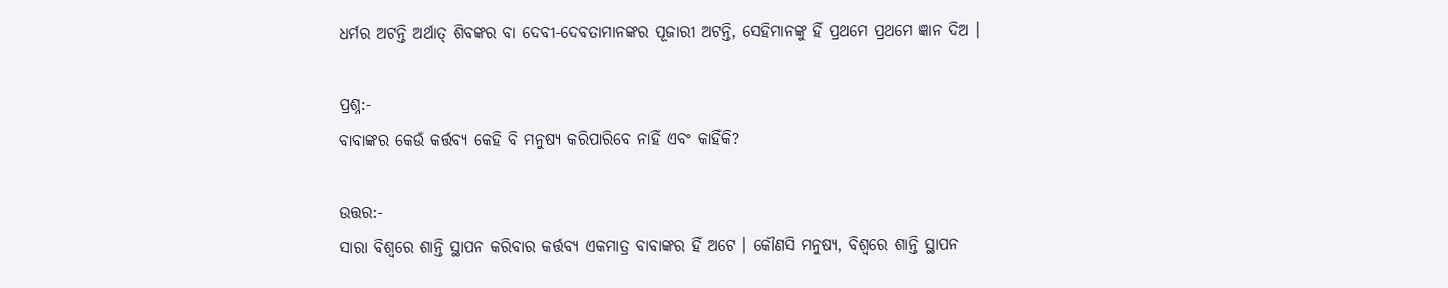ଧର୍ମର ଅଟନ୍ତି ଅର୍ଥାତ୍ ଶିବଙ୍କର ବା ଦେବୀ-ଦେବତାମାନଙ୍କର ପୂଜାରୀ ଅଟନ୍ତି, ସେହିମାନଙ୍କୁ ହିଁ ପ୍ରଥମେ ପ୍ରଥମେ ଜ୍ଞାନ ଦିଅ ।

ପ୍ରଶ୍ନ:-
ବାବାଙ୍କର କେଉଁ କର୍ତ୍ତବ୍ୟ କେହି ବି ମନୁଷ୍ୟ କରିପାରିବେ ନାହିଁ ଏବଂ କାହିଁକି?

ଉତ୍ତର:-
ସାରା ବିଶ୍ୱରେ ଶାନ୍ତି ସ୍ଥାପନ କରିବାର କର୍ତ୍ତବ୍ୟ ଏକମାତ୍ର ବାବାଙ୍କର ହିଁ ଅଟେ । କୌଣସି ମନୁଷ୍ୟ, ବିଶ୍ୱରେ ଶାନ୍ତି ସ୍ଥାପନ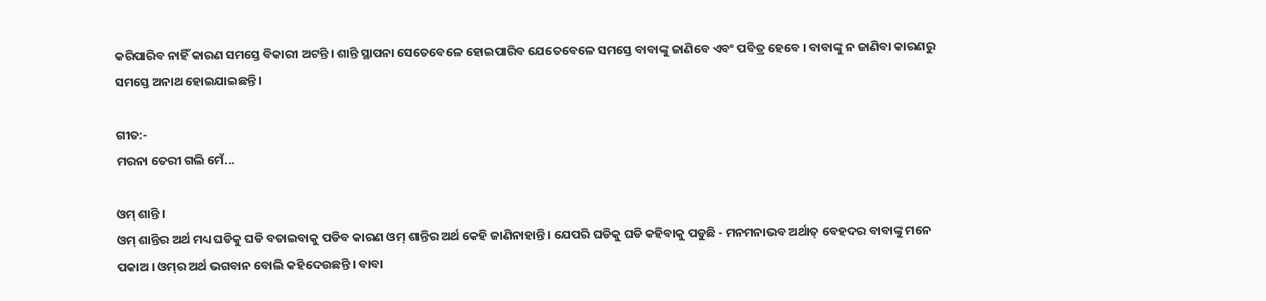କରିପାରିବ ନାହିଁ କାରଣ ସମସ୍ତେ ବିକାରୀ ଅଟନ୍ତି । ଶାନ୍ତି ସ୍ଥାପନା ସେତେବେଳେ ହୋଇପାରିବ ଯେତେବେଳେ ସମସ୍ତେ ବାବାଙ୍କୁ ଜାଣିବେ ଏବଂ ପବିତ୍ର ହେବେ । ବାବାଙ୍କୁ ନ ଜାଣିବା କାରଣରୁ ସମସ୍ତେ ଅନାଥ ହୋଇଯାଇଛନ୍ତି ।

ଗୀତ:-
ମରନା ତେରୀ ଗଲି ମେଁ...

ଓମ୍ ଶାନ୍ତି ।
ଓମ୍ ଶାନ୍ତିର ଅର୍ଥ ମଧ୍ୟ ଘଡିକୁ ଘଡି ବତାଇବାକୁ ପଡିବ କାରଣ ଓମ୍ ଶାନ୍ତିର ଅର୍ଥ କେହି ଜାଣିନାହାନ୍ତି । ଯେପରି ଘଡିକୁ ଘଡି କହିବାକୁ ପଡୁଛି - ମନମନାଭବ ଅର୍ଥାତ୍ ବେହଦର ବାବାଙ୍କୁ ମନେ ପକାଅ । ଓମ୍‌ର ଅର୍ଥ ଭଗବାନ ବୋଲି କହିଦେଉଛନ୍ତି । ବାବା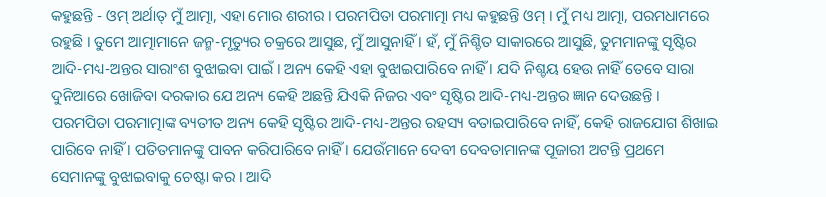କହୁଛନ୍ତି - ଓମ୍ ଅର୍ଥାତ୍ ମୁଁ ଆତ୍ମା, ଏହା ମୋର ଶରୀର । ପରମପିତା ପରମାତ୍ମା ମଧ୍ୟ କହୁଛନ୍ତି ଓମ୍ । ମୁଁ ମଧ୍ୟ ଆତ୍ମା, ପରମଧାମରେ ରହୁଛି । ତୁମେ ଆତ୍ମାମାନେ ଜନ୍ମ-ମୃତ୍ୟୁର ଚକ୍ରରେ ଆସୁଛ, ମୁଁ ଆସୁନାହିଁ । ହଁ, ମୁଁ ନିଶ୍ଚିତ ସାକାରରେ ଆସୁଛି, ତୁମମାନଙ୍କୁ ସୃଷ୍ଟିର ଆଦି-ମଧ୍ୟ-ଅନ୍ତର ସାରାଂଶ ବୁଝାଇବା ପାଇଁ । ଅନ୍ୟ କେହି ଏହା ବୁଝାଇପାରିବେ ନାହିଁ । ଯଦି ନିଶ୍ଚୟ ହେଉ ନାହିଁ ତେବେ ସାରା ଦୁନିଆରେ ଖୋଜିବା ଦରକାର ଯେ ଅନ୍ୟ କେହି ଅଛନ୍ତି ଯିଏକି ନିଜର ଏବଂ ସୃଷ୍ଟିର ଆଦି-ମଧ୍ୟ-ଅନ୍ତର ଜ୍ଞାନ ଦେଉଛନ୍ତି । ପରମପିତା ପରମାତ୍ମାଙ୍କ ବ୍ୟତୀତ ଅନ୍ୟ କେହି ସୃଷ୍ଟିର ଆଦି-ମଧ୍ୟ-ଅନ୍ତର ରହସ୍ୟ ବତାଇପାରିବେ ନାହିଁ, କେହି ରାଜଯୋଗ ଶିଖାଇ ପାରିବେ ନାହିଁ । ପତିତମାନଙ୍କୁ ପାବନ କରିପାରିବେ ନାହିଁ । ଯେଉଁମାନେ ଦେବୀ ଦେବତାମାନଙ୍କ ପୂଜାରୀ ଅଟନ୍ତି ପ୍ରଥମେ ସେମାନଙ୍କୁ ବୁଝାଇବାକୁ ଚେଷ୍ଟା କର । ଆଦି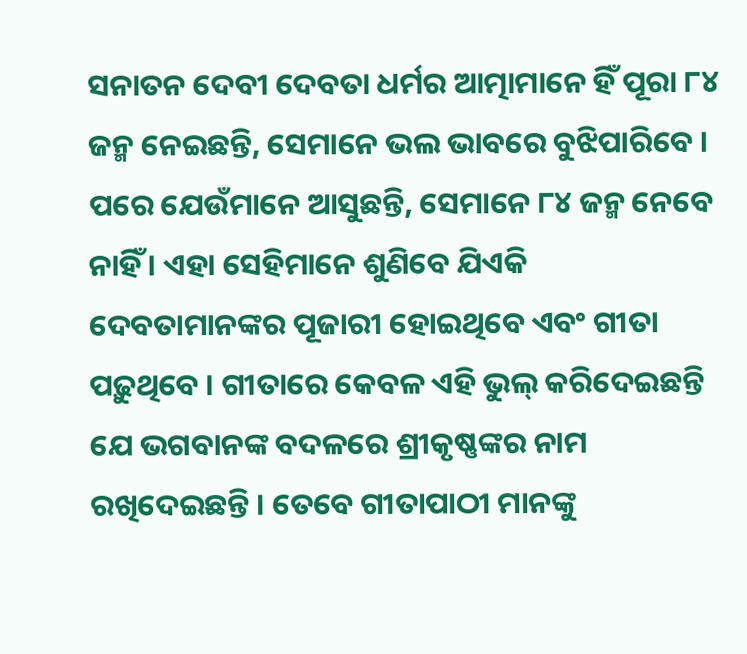ସନାତନ ଦେବୀ ଦେବତା ଧର୍ମର ଆତ୍ମାମାନେ ହିଁ ପୂରା ୮୪ ଜନ୍ମ ନେଇଛନ୍ତି, ସେମାନେ ଭଲ ଭାବରେ ବୁଝିପାରିବେ । ପରେ ଯେଉଁମାନେ ଆସୁଛନ୍ତି, ସେମାନେ ୮୪ ଜନ୍ମ ନେବେ ନାହିଁ । ଏହା ସେହିମାନେ ଶୁଣିବେ ଯିଏକି ଦେବତାମାନଙ୍କର ପୂଜାରୀ ହୋଇଥିବେ ଏବଂ ଗୀତା ପଢ଼ୁଥିବେ । ଗୀତାରେ କେବଳ ଏହି ଭୁଲ୍ କରିଦେଇଛନ୍ତି ଯେ ଭଗବାନଙ୍କ ବଦଳରେ ଶ୍ରୀକୃଷ୍ଣଙ୍କର ନାମ ରଖିଦେଇଛନ୍ତି । ତେବେ ଗୀତାପାଠୀ ମାନଙ୍କୁ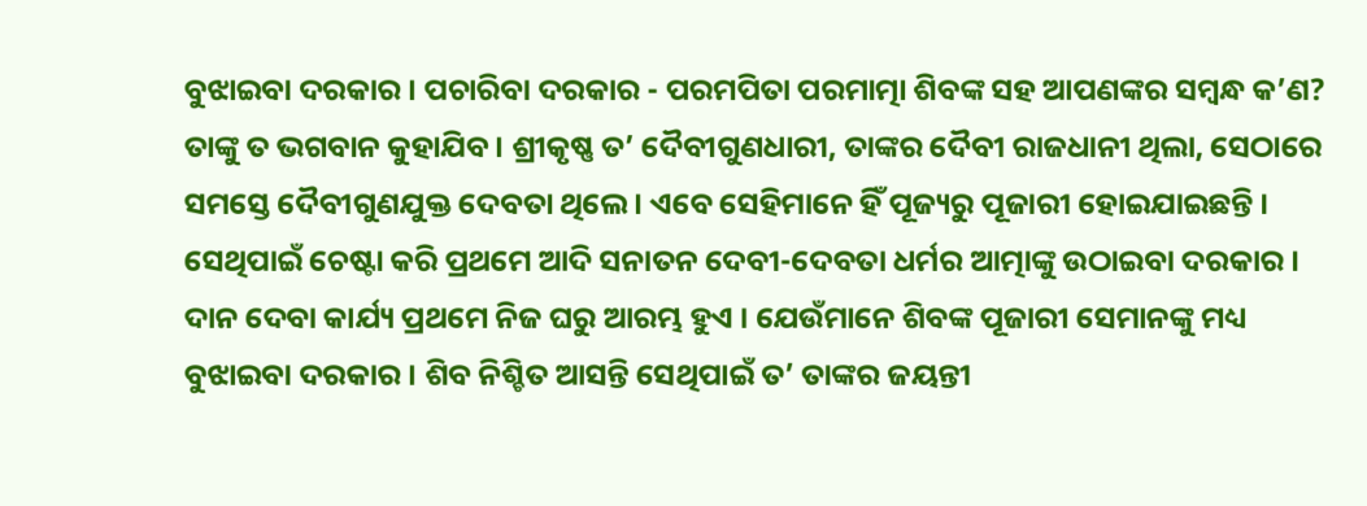ବୁଝାଇବା ଦରକାର । ପଚାରିବା ଦରକାର - ପରମପିତା ପରମାତ୍ମା ଶିବଙ୍କ ସହ ଆପଣଙ୍କର ସମ୍ବନ୍ଧ କ’ଣ? ତାଙ୍କୁ ତ ଭଗବାନ କୁହାଯିବ । ଶ୍ରୀକୃଷ୍ଣ ତ’ ଦୈବୀଗୁଣଧାରୀ, ତାଙ୍କର ଦୈବୀ ରାଜଧାନୀ ଥିଲା, ସେଠାରେ ସମସ୍ତେ ଦୈବୀଗୁଣଯୁକ୍ତ ଦେବତା ଥିଲେ । ଏବେ ସେହିମାନେ ହିଁ ପୂଜ୍ୟରୁ ପୂଜାରୀ ହୋଇଯାଇଛନ୍ତି । ସେଥିପାଇଁ ଚେଷ୍ଟା କରି ପ୍ରଥମେ ଆଦି ସନାତନ ଦେବୀ-ଦେବତା ଧର୍ମର ଆତ୍ମାଙ୍କୁ ଉଠାଇବା ଦରକାର । ଦାନ ଦେବା କାର୍ଯ୍ୟ ପ୍ରଥମେ ନିଜ ଘରୁ ଆରମ୍ଭ ହୁଏ । ଯେଉଁମାନେ ଶିବଙ୍କ ପୂଜାରୀ ସେମାନଙ୍କୁ ମଧ୍ୟ ବୁଝାଇବା ଦରକାର । ଶିବ ନିଶ୍ଚିତ ଆସନ୍ତି ସେଥିପାଇଁ ତ’ ତାଙ୍କର ଜୟନ୍ତୀ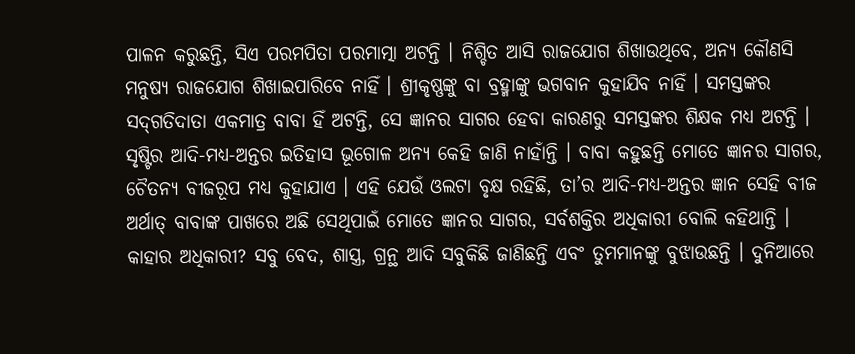ପାଳନ କରୁଛନ୍ତି, ସିଏ ପରମପିତା ପରମାତ୍ମା ଅଟନ୍ତି । ନିଶ୍ଚିତ ଆସି ରାଜଯୋଗ ଶିଖାଉଥିବେ, ଅନ୍ୟ କୌଣସି ମନୁଷ୍ୟ ରାଜଯୋଗ ଶିଖାଇପାରିବେ ନାହିଁ । ଶ୍ରୀକୃଷ୍ଣଙ୍କୁ ବା ବ୍ରହ୍ମାଙ୍କୁ ଭଗବାନ କୁହାଯିବ ନାହିଁ । ସମସ୍ତଙ୍କର ସଦ୍‌ଗତିଦାତା ଏକମାତ୍ର ବାବା ହିଁ ଅଟନ୍ତି, ସେ ଜ୍ଞାନର ସାଗର ହେବା କାରଣରୁ ସମସ୍ତଙ୍କର ଶିକ୍ଷକ ମଧ୍ୟ ଅଟନ୍ତି । ସୃଷ୍ଟିର ଆଦି-ମଧ୍ୟ-ଅନ୍ତର ଇତିହାସ ଭୂଗୋଳ ଅନ୍ୟ କେହି ଜାଣି ନାହାଁନ୍ତି । ବାବା କହୁଛନ୍ତି ମୋତେ ଜ୍ଞାନର ସାଗର, ଚୈତନ୍ୟ ବୀଜରୂପ ମଧ୍ୟ କୁହାଯାଏ । ଏହି ଯେଉଁ ଓଲଟା ବୃକ୍ଷ ରହିଛି, ତା’ର ଆଦି-ମଧ୍ୟ-ଅନ୍ତର ଜ୍ଞାନ ସେହି ବୀଜ ଅର୍ଥାତ୍ ବାବାଙ୍କ ପାଖରେ ଅଛି ସେଥିପାଇଁ ମୋତେ ଜ୍ଞାନର ସାଗର, ସର୍ବଶକ୍ତିର ଅଧିକାରୀ ବୋଲି କହିଥାନ୍ତି । କାହାର ଅଧିକାରୀ? ସବୁ ବେଦ, ଶାସ୍ତ୍ର, ଗ୍ରନ୍ଥ ଆଦି ସବୁକିଛି ଜାଣିଛନ୍ତି ଏବଂ ତୁମମାନଙ୍କୁ ବୁଝାଉଛନ୍ତି । ଦୁନିଆରେ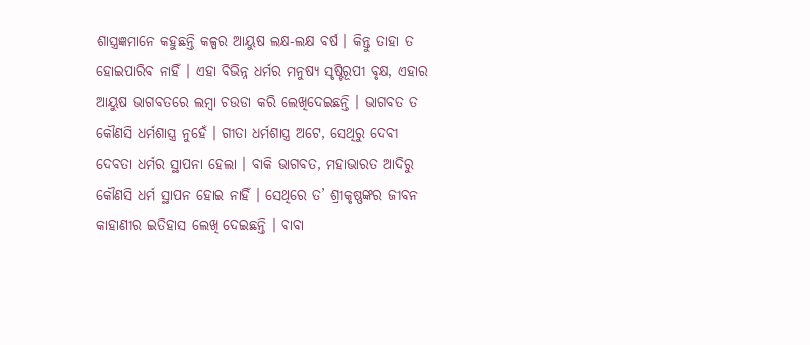ଶାସ୍ତ୍ରଜ୍ଞମାନେ କହୁଛନ୍ତି କଳ୍ପର ଆୟୁଷ ଲକ୍ଷ-ଲକ୍ଷ ବର୍ଷ । କିନ୍ତୁ ତାହା ତ ହୋଇପାରିବ ନାହିଁ । ଏହା ବିଭିନ୍ନ ଧର୍ମର ମନୁଷ୍ୟ ସୃଷ୍ଟିରୂପୀ ବୃକ୍ଷ, ଏହାର ଆୟୁଷ ଭାଗବତରେ ଲମ୍ବା ଚଉଡା କରି ଲେଖିଦେଇଛନ୍ତି । ଭାଗବତ ତ କୌଣସି ଧର୍ମଶାସ୍ତ୍ର ନୁହେଁ । ଗୀତା ଧର୍ମଶାସ୍ତ୍ର ଅଟେ, ସେଥିରୁ ଦେବୀ ଦେବତା ଧର୍ମର ସ୍ଥାପନା ହେଲା । ବାକି ଭାଗବତ, ମହାଭାରତ ଆଦିରୁ କୌଣସି ଧର୍ମ ସ୍ଥାପନ ହୋଇ ନାହିଁ । ସେଥିରେ ତ’ ଶ୍ରୀକୃଷ୍ଣଙ୍କର ଜୀବନ କାହାଣୀର ଇତିହାସ ଲେଖି ଦେଇଛନ୍ତି । ବାବା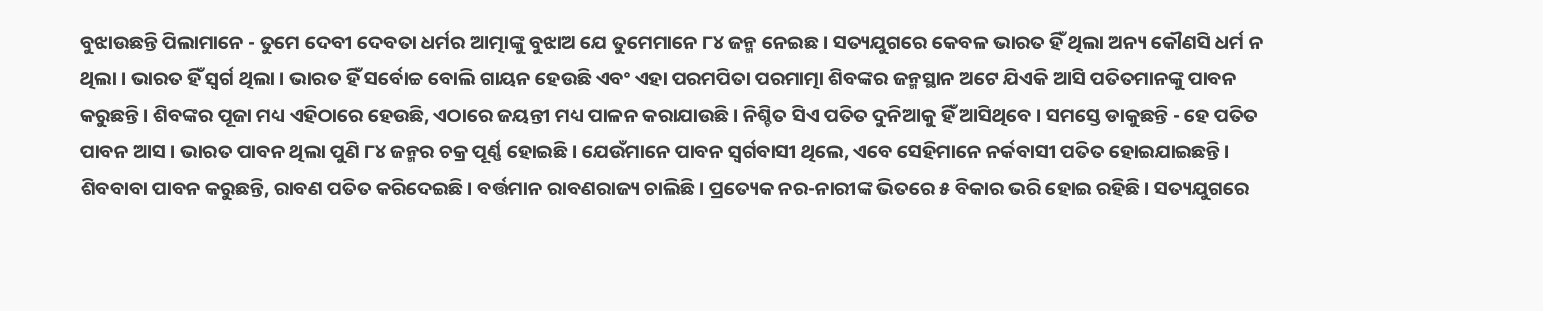ବୁଝାଉଛନ୍ତି ପିଲାମାନେ - ତୁମେ ଦେବୀ ଦେବତା ଧର୍ମର ଆତ୍ମାଙ୍କୁ ବୁଝାଅ ଯେ ତୁମେମାନେ ୮୪ ଜନ୍ମ ନେଇଛ । ସତ୍ୟଯୁଗରେ କେବଳ ଭାରତ ହିଁ ଥିଲା ଅନ୍ୟ କୌଣସି ଧର୍ମ ନ ଥିଲା । ଭାରତ ହିଁ ସ୍ୱର୍ଗ ଥିଲା । ଭାରତ ହିଁ ସର୍ବୋଚ୍ଚ ବୋଲି ଗାୟନ ହେଉଛି ଏବଂ ଏହା ପରମପିତା ପରମାତ୍ମା ଶିବଙ୍କର ଜନ୍ମସ୍ଥାନ ଅଟେ ଯିଏକି ଆସି ପତିତମାନଙ୍କୁ ପାବନ କରୁଛନ୍ତି । ଶିବଙ୍କର ପୂଜା ମଧ୍ୟ ଏହିଠାରେ ହେଉଛି, ଏଠାରେ ଜୟନ୍ତୀ ମଧ୍ୟ ପାଳନ କରାଯାଉଛି । ନିଶ୍ଚିତ ସିଏ ପତିତ ଦୁନିଆକୁ ହିଁ ଆସିଥିବେ । ସମସ୍ତେ ଡାକୁଛନ୍ତି - ହେ ପତିତ ପାବନ ଆସ । ଭାରତ ପାବନ ଥିଲା ପୁଣି ୮୪ ଜନ୍ମର ଚକ୍ର ପୂର୍ଣ୍ଣ ହୋଇଛି । ଯେଉଁମାନେ ପାବନ ସ୍ୱର୍ଗବାସୀ ଥିଲେ, ଏବେ ସେହିମାନେ ନର୍କବାସୀ ପତିତ ହୋଇଯାଇଛନ୍ତି । ଶିବବାବା ପାବନ କରୁଛନ୍ତି, ରାବଣ ପତିତ କରିଦେଇଛି । ବର୍ତ୍ତମାନ ରାବଣରାଜ୍ୟ ଚାଲିଛି । ପ୍ରତ୍ୟେକ ନର-ନାରୀଙ୍କ ଭିତରେ ୫ ବିକାର ଭରି ହୋଇ ରହିଛି । ସତ୍ୟଯୁଗରେ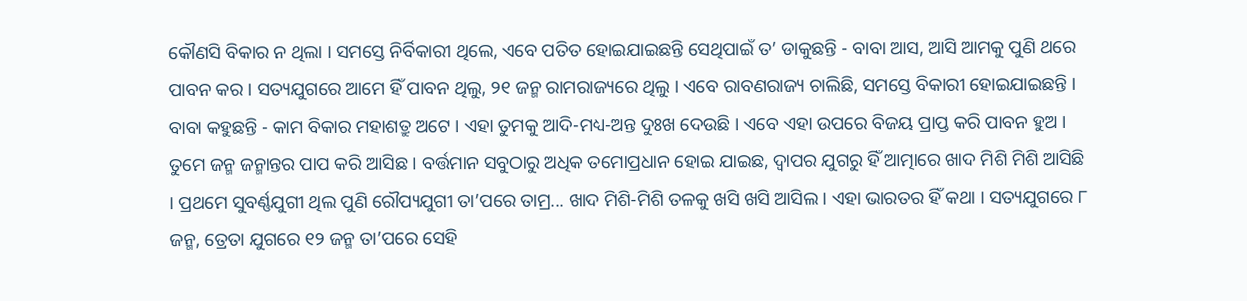କୌଣସି ବିକାର ନ ଥିଲା । ସମସ୍ତେ ନିର୍ବିକାରୀ ଥିଲେ, ଏବେ ପତିତ ହୋଇଯାଇଛନ୍ତି ସେଥିପାଇଁ ତ’ ଡାକୁଛନ୍ତି - ବାବା ଆସ, ଆସି ଆମକୁ ପୁଣି ଥରେ ପାବନ କର । ସତ୍ୟଯୁଗରେ ଆମେ ହିଁ ପାବନ ଥିଲୁ, ୨୧ ଜନ୍ମ ରାମରାଜ୍ୟରେ ଥିଲୁ । ଏବେ ରାବଣରାଜ୍ୟ ଚାଲିଛି, ସମସ୍ତେ ବିକାରୀ ହୋଇଯାଇଛନ୍ତି । ବାବା କହୁଛନ୍ତି - କାମ ବିକାର ମହାଶତ୍ରୁ ଅଟେ । ଏହା ତୁମକୁ ଆଦି-ମଧ୍ୟ-ଅନ୍ତ ଦୁଃଖ ଦେଉଛି । ଏବେ ଏହା ଉପରେ ବିଜୟ ପ୍ରାପ୍ତ କରି ପାବନ ହୁଅ । ତୁମେ ଜନ୍ମ ଜନ୍ମାନ୍ତର ପାପ କରି ଆସିଛ । ବର୍ତ୍ତମାନ ସବୁଠାରୁ ଅଧିକ ତମୋପ୍ରଧାନ ହୋଇ ଯାଇଛ, ଦ୍ୱାପର ଯୁଗରୁ ହିଁ ଆତ୍ମାରେ ଖାଦ ମିଶି ମିଶି ଆସିଛି । ପ୍ରଥମେ ସୁବର୍ଣ୍ଣଯୁଗୀ ଥିଲ ପୁଣି ରୌପ୍ୟଯୁଗୀ ତା’ପରେ ତାମ୍ର... ଖାଦ ମିଶି-ମିଶି ତଳକୁ ଖସି ଖସି ଆସିଲ । ଏହା ଭାରତର ହିଁ କଥା । ସତ୍ୟଯୁଗରେ ୮ ଜନ୍ମ, ତ୍ରେତା ଯୁଗରେ ୧୨ ଜନ୍ମ ତା’ପରେ ସେହି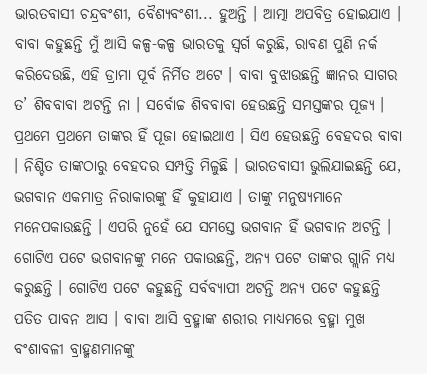ଭାରତବାସୀ ଚନ୍ଦ୍ରବଂଶୀ, ବୈଶ୍ୟବଂଶୀ... ହୁଅନ୍ତି । ଆତ୍ମା ଅପବିତ୍ର ହୋଇଯାଏ । ବାବା କହୁଛନ୍ତି ମୁଁ ଆସି କଳ୍ପ-କଳ୍ପ ଭାରତକୁ ସ୍ୱର୍ଗ କରୁଛି, ରାବଣ ପୁଣି ନର୍କ କରିଦେଉଛି, ଏହି ଡ୍ରାମା ପୂର୍ବ ନିର୍ମିତ ଅଟେ । ବାବା ବୁଝାଉଛନ୍ତି ଜ୍ଞାନର ସାଗର ତ’ ଶିବବାବା ଅଟନ୍ତି ନା । ସର୍ବୋଚ୍ଚ ଶିବବାବା ହେଉଛନ୍ତି ସମସ୍ତଙ୍କର ପୂଜ୍ୟ । ପ୍ରଥମେ ପ୍ରଥମେ ତାଙ୍କର ହିଁ ପୂଜା ହୋଇଥାଏ । ସିଏ ହେଉଛନ୍ତି ବେହଦର ବାବା । ନିଶ୍ଚିତ ତାଙ୍କଠାରୁ ବେହଦର ସମ୍ପତ୍ତି ମିଳୁଛି । ଭାରତବାସୀ ଭୁଲିଯାଇଛନ୍ତି ଯେ, ଭଗବାନ ଏକମାତ୍ର ନିରାକାରଙ୍କୁ ହିଁ କୁହାଯାଏ । ତାଙ୍କୁ ମନୁଷ୍ୟମାନେ ମନେପକାଉଛନ୍ତି । ଏପରି ନୁହେଁ ଯେ ସମସ୍ତେ ଭଗବାନ ହିଁ ଭଗବାନ ଅଟନ୍ତି । ଗୋଟିଏ ପଟେ ଭଗବାନଙ୍କୁ ମନେ ପକାଉଛନ୍ତି, ଅନ୍ୟ ପଟେ ତାଙ୍କର ଗ୍ଲାନି ମଧ୍ୟ କରୁଛନ୍ତି । ଗୋଟିଏ ପଟେ କହୁଛନ୍ତି ସର୍ବବ୍ୟାପୀ ଅଟନ୍ତି ଅନ୍ୟ ପଟେ କହୁଛନ୍ତି ପତିତ ପାବନ ଆସ । ବାବା ଆସି ବ୍ରହ୍ମାଙ୍କ ଶରୀର ମାଧ୍ୟମରେ ବ୍ରହ୍ମା ମୁଖ ବଂଶାବଳୀ ବ୍ରାହ୍ମଣମାନଙ୍କୁ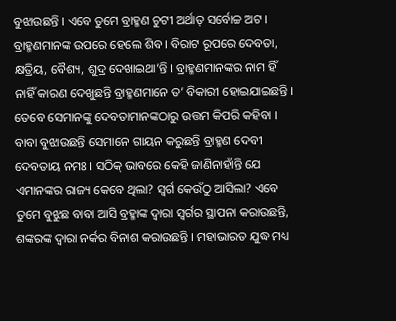ବୁଝାଉଛନ୍ତି । ଏବେ ତୁମେ ବ୍ରାହ୍ମଣ ଚୁଟୀ ଅର୍ଥାତ୍ ସର୍ବୋଚ୍ଚ ଅଟ । ବ୍ରାହ୍ମଣମାନଙ୍କ ଉପରେ ହେଲେ ଶିବ । ବିରାଟ ରୂପରେ ଦେବତା, କ୍ଷତ୍ରିୟ, ବୈଶ୍ୟ, ଶୁଦ୍ର ଦେଖାଇଥା’ନ୍ତି । ବ୍ରାହ୍ମଣମାନଙ୍କର ନାମ ହିଁ ନାହିଁ କାରଣ ଦେଖୁଛନ୍ତି ବ୍ରାହ୍ମଣମାନେ ତ’ ବିକାରୀ ହୋଇଯାଇଛନ୍ତି । ତେବେ ସେମାନଙ୍କୁ ଦେବତାମାନଙ୍କଠାରୁ ଉତ୍ତମ କିପରି କହିବା । ବାବା ବୁଝାଉଛନ୍ତି ସେମାନେ ଗାୟନ କରୁଛନ୍ତି ବ୍ରାହ୍ମଣ ଦେବୀ ଦେବତାୟ ନମଃ । ସଠିକ୍ ଭାବରେ କେହି ଜାଣିନାହାଁନ୍ତି ଯେ ଏମାନଙ୍କର ରାଜ୍ୟ କେବେ ଥିଲା? ସ୍ୱର୍ଗ କେଉଁଠୁ ଆସିଲା? ଏବେ ତୁମେ ବୁଝୁଛ ବାବା ଆସି ବ୍ରହ୍ମାଙ୍କ ଦ୍ୱାରା ସ୍ୱର୍ଗର ସ୍ଥାପନା କରାଉଛନ୍ତି, ଶଙ୍କରଙ୍କ ଦ୍ୱାରା ନର୍କର ବିନାଶ କରାଉଛନ୍ତି । ମହାଭାରତ ଯୁଦ୍ଧ ମଧ୍ୟ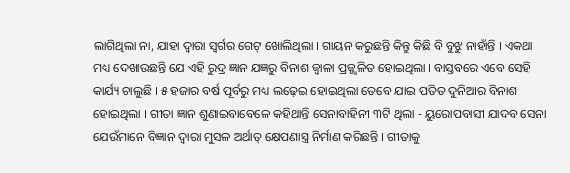ଲାଗିଥିଲା ନା, ଯାହା ଦ୍ୱାରା ସ୍ୱର୍ଗର ଗେଟ୍ ଖୋଲିଥିଲା । ଗାୟନ କରୁଛନ୍ତି କିନ୍ତୁ କିଛି ବି ବୁଝୁ ନାହାଁନ୍ତି । ଏକଥା ମଧ୍ୟ ଦେଖାଉଛନ୍ତି ଯେ ଏହି ରୁଦ୍ର ଜ୍ଞାନ ଯଜ୍ଞରୁ ବିନାଶ ଜ୍ୱାଳା ପ୍ରଜ୍ଜ୍ୱଳିତ ହୋଇଥିଲା । ବାସ୍ତବରେ ଏବେ ସେହି କାର୍ଯ୍ୟ ଚାଲୁଛି । ୫ ହଜାର ବର୍ଷ ପୂର୍ବରୁ ମଧ୍ୟ ଲଢ଼େଇ ହୋଇଥିଲା ତେବେ ଯାଇ ପତିତ ଦୁନିଆର ବିନାଶ ହୋଇଥିଲା । ଗୀତା ଜ୍ଞାନ ଶୁଣାଇବାବେଳେ କହିଥାନ୍ତି ସେନାବାହିନୀ ୩ଟି ଥିଲା - ୟୁରୋପବାସୀ ଯାଦବ ସେନା ଯେଉଁମାନେ ବିଜ୍ଞାନ ଦ୍ୱାରା ମୁସଳ ଅର୍ଥାତ୍ କ୍ଷେପଣାସ୍ତ୍ର ନିର୍ମାଣ କରିଛନ୍ତି । ଗୀତାକୁ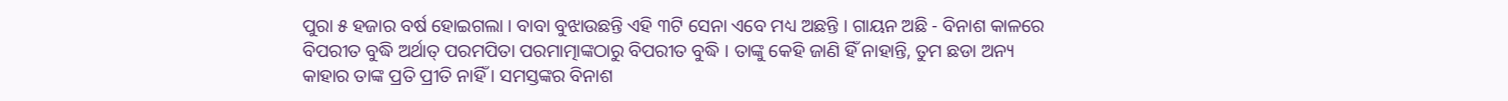ପୁରା ୫ ହଜାର ବର୍ଷ ହୋଇଗଲା । ବାବା ବୁଝାଉଛନ୍ତି ଏହି ୩ଟି ସେନା ଏବେ ମଧ୍ୟ ଅଛନ୍ତି । ଗାୟନ ଅଛି - ବିନାଶ କାଳରେ ବିପରୀତ ବୁଦ୍ଧି ଅର୍ଥାତ୍ ପରମପିତା ପରମାତ୍ମାଙ୍କଠାରୁ ବିପରୀତ ବୁଦ୍ଧି । ତାଙ୍କୁ କେହି ଜାଣି ହିଁ ନାହାନ୍ତି, ତୁମ ଛଡା ଅନ୍ୟ କାହାର ତାଙ୍କ ପ୍ରତି ପ୍ରୀତି ନାହିଁ । ସମସ୍ତଙ୍କର ବିନାଶ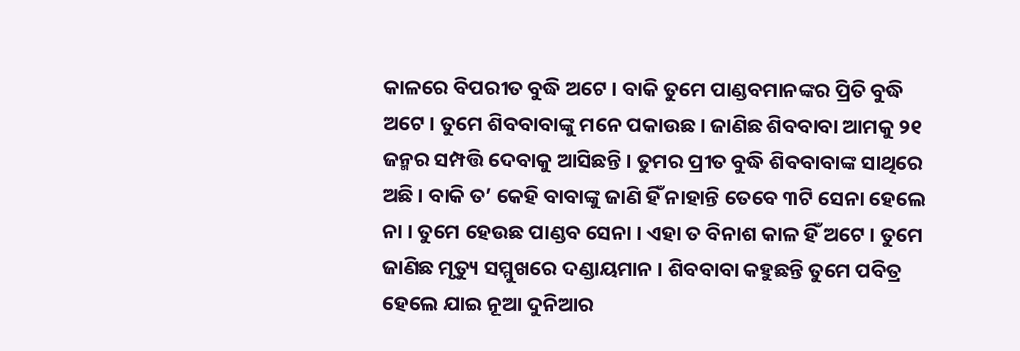କାଳରେ ବିପରୀତ ବୁଦ୍ଧି ଅଟେ । ବାକି ତୁମେ ପାଣ୍ଡବମାନଙ୍କର ପ୍ରିତି ବୁଦ୍ଧି ଅଟେ । ତୁମେ ଶିବବାବାଙ୍କୁ ମନେ ପକାଉଛ । ଜାଣିଛ ଶିବବାବା ଆମକୁ ୨୧ ଜନ୍ମର ସମ୍ପତ୍ତି ଦେବାକୁ ଆସିଛନ୍ତି । ତୁମର ପ୍ରୀତ ବୁଦ୍ଧି ଶିବବାବାଙ୍କ ସାଥିରେ ଅଛି । ବାକି ତ’ କେହି ବାବାଙ୍କୁ ଜାଣି ହିଁ ନାହାନ୍ତି ତେବେ ୩ଟି ସେନା ହେଲେ ନା । ତୁମେ ହେଉଛ ପାଣ୍ଡବ ସେନା । ଏହା ତ ବିନାଶ କାଳ ହିଁ ଅଟେ । ତୁମେ ଜାଣିଛ ମୃତ୍ୟୁ ସମ୍ମୁଖରେ ଦଣ୍ଡାୟମାନ । ଶିବବାବା କହୁଛନ୍ତି ତୁମେ ପବିତ୍ର ହେଲେ ଯାଇ ନୂଆ ଦୁନିଆର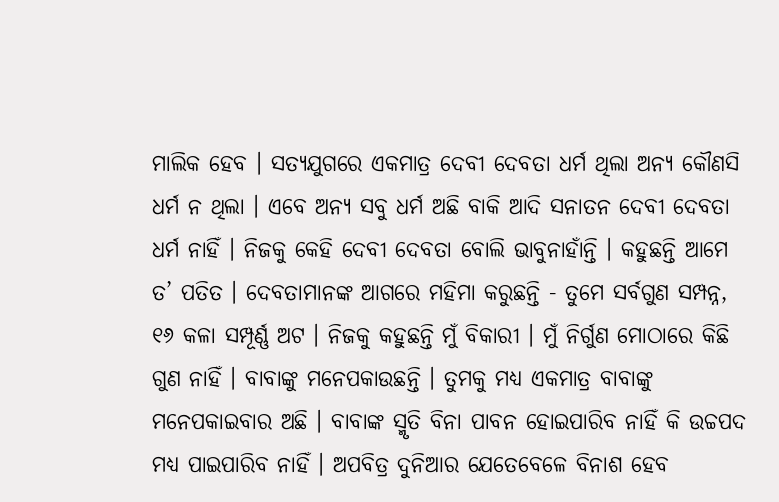ମାଲିକ ହେବ । ସତ୍ୟଯୁଗରେ ଏକମାତ୍ର ଦେବୀ ଦେବତା ଧର୍ମ ଥିଲା ଅନ୍ୟ କୌଣସି ଧର୍ମ ନ ଥିଲା । ଏବେ ଅନ୍ୟ ସବୁ ଧର୍ମ ଅଛି ବାକି ଆଦି ସନାତନ ଦେବୀ ଦେବତା ଧର୍ମ ନାହିଁ । ନିଜକୁ କେହି ଦେବୀ ଦେବତା ବୋଲି ଭାବୁନାହାଁନ୍ତି । କହୁଛନ୍ତି ଆମେ ତ’ ପତିତ । ଦେବତାମାନଙ୍କ ଆଗରେ ମହିମା କରୁଛନ୍ତି - ତୁମେ ସର୍ବଗୁଣ ସମ୍ପନ୍ନ, ୧୬ କଳା ସମ୍ପୂର୍ଣ୍ଣ ଅଟ । ନିଜକୁ କହୁଛନ୍ତି ମୁଁ ବିକାରୀ । ମୁଁ ନିର୍ଗୁଣ ମୋଠାରେ କିଛି ଗୁଣ ନାହିଁ । ବାବାଙ୍କୁ ମନେପକାଉଛନ୍ତି । ତୁମକୁ ମଧ୍ୟ ଏକମାତ୍ର ବାବାଙ୍କୁ ମନେପକାଇବାର ଅଛି । ବାବାଙ୍କ ସ୍ମୃତି ବିନା ପାବନ ହୋଇପାରିବ ନାହିଁ କି ଉଚ୍ଚପଦ ମଧ୍ୟ ପାଇପାରିବ ନାହିଁ । ଅପବିତ୍ର ଦୁନିଆର ଯେତେବେଳେ ବିନାଶ ହେବ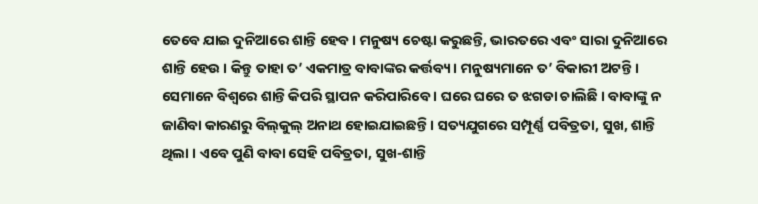ତେବେ ଯାଇ ଦୁନିଆରେ ଶାନ୍ତି ହେବ । ମନୁଷ୍ୟ ଚେଷ୍ଟା କରୁଛନ୍ତି, ଭାରତରେ ଏବଂ ସାରା ଦୁନିଆରେ ଶାନ୍ତି ହେଉ । କିନ୍ତୁ ତାହା ତ’ ଏକମାତ୍ର ବାବାଙ୍କର କର୍ତ୍ତବ୍ୟ । ମନୁଷ୍ୟମାନେ ତ’ ବିକାରୀ ଅଟନ୍ତି । ସେମାନେ ବିଶ୍ୱରେ ଶାନ୍ତି କିପରି ସ୍ଥାପନ କରିପାରିବେ । ଘରେ ଘରେ ତ ଝଗଡା ଚାଲିଛି । ବାବାଙ୍କୁ ନ ଜାଣିବା କାରଣରୁ ବିଲ୍‌କୁଲ୍ ଅନାଥ ହୋଇଯାଇଛନ୍ତି । ସତ୍ୟଯୁଗରେ ସମ୍ପୂର୍ଣ୍ଣ ପବିତ୍ରତା, ସୁଖ, ଶାନ୍ତି ଥିଲା । ଏବେ ପୁଣି ବାବା ସେହି ପବିତ୍ରତା, ସୁଖ-ଶାନ୍ତି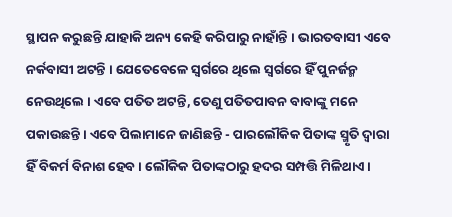ସ୍ଥାପନ କରୁଛନ୍ତି ଯାହାକି ଅନ୍ୟ କେହି କରିପାରୁ ନାହାଁନ୍ତି । ଭାରତବାସୀ ଏବେ ନର୍କବାସୀ ଅଟନ୍ତି । ଯେତେବେଳେ ସ୍ୱର୍ଗରେ ଥିଲେ ସ୍ୱର୍ଗରେ ହିଁ ପୁନର୍ଜନ୍ମ ନେଉଥିଲେ । ଏବେ ପତିତ ଅଟନ୍ତି, ତେଣୁ ପତିତପାବନ ବାବାଙ୍କୁ ମନେ ପକାଉଛନ୍ତି । ଏବେ ପିଲାମାନେ ଜାଣିଛନ୍ତି - ପାରଲୌକିକ ପିତାଙ୍କ ସ୍ମୃତି ଦ୍ୱାରା ହିଁ ବିକର୍ମ ବିନାଶ ହେବ । ଲୌକିକ ପିତାଙ୍କଠାରୁ ହଦର ସମ୍ପତ୍ତି ମିଳିଥାଏ ।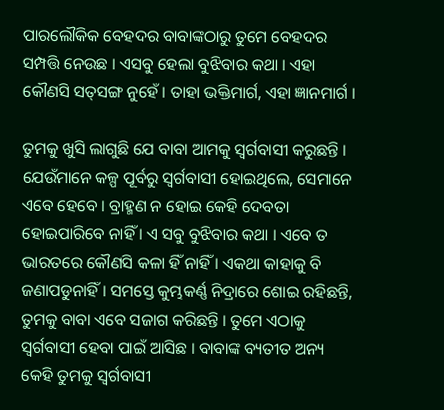ପାରଲୌକିକ ବେହଦର ବାବାଙ୍କଠାରୁ ତୁମେ ବେହଦର ସମ୍ପତ୍ତି ନେଉଛ । ଏସବୁ ହେଲା ବୁଝିବାର କଥା । ଏହା କୌଣସି ସତ୍‌ସଙ୍ଗ ନୁହେଁ । ତାହା ଭକ୍ତିମାର୍ଗ, ଏହା ଜ୍ଞାନମାର୍ଗ ।

ତୁମକୁ ଖୁସି ଲାଗୁଛି ଯେ ବାବା ଆମକୁ ସ୍ୱର୍ଗବାସୀ କରୁଛନ୍ତି । ଯେଉଁମାନେ କଳ୍ପ ପୂର୍ବରୁ ସ୍ୱର୍ଗବାସୀ ହୋଇଥିଲେ, ସେମାନେ ଏବେ ହେବେ । ବ୍ରାହ୍ମଣ ନ ହୋଇ କେହି ଦେବତା ହୋଇପାରିବେ ନାହିଁ । ଏ ସବୁ ବୁଝିବାର କଥା । ଏବେ ତ ଭାରତରେ କୌଣସି କଳା ହିଁ ନାହିଁ । ଏକଥା କାହାକୁ ବି ଜଣାପଡୁନାହିଁ । ସମସ୍ତେ କୁମ୍ଭକର୍ଣ୍ଣ ନିଦ୍ରାରେ ଶୋଇ ରହିଛନ୍ତି, ତୁମକୁ ବାବା ଏବେ ସଜାଗ କରିଛନ୍ତି । ତୁମେ ଏଠାକୁ ସ୍ୱର୍ଗବାସୀ ହେବା ପାଇଁ ଆସିଛ । ବାବାଙ୍କ ବ୍ୟତୀତ ଅନ୍ୟ କେହି ତୁମକୁ ସ୍ୱର୍ଗବାସୀ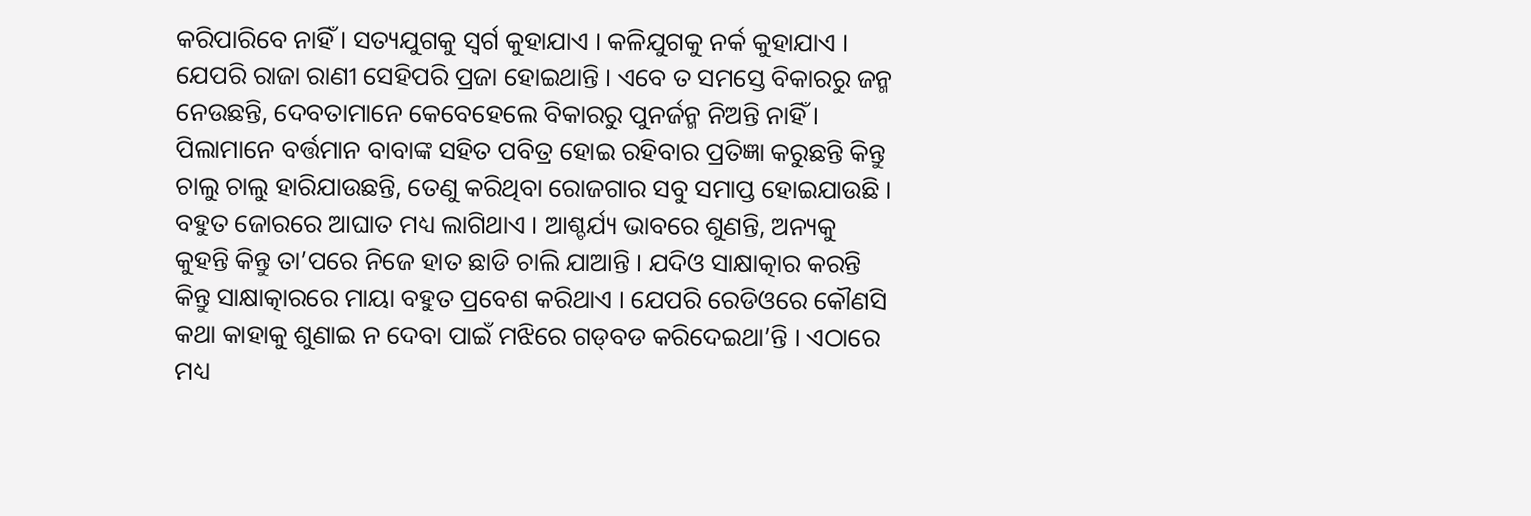କରିପାରିବେ ନାହିଁ । ସତ୍ୟଯୁଗକୁ ସ୍ୱର୍ଗ କୁହାଯାଏ । କଳିଯୁଗକୁ ନର୍କ କୁହାଯାଏ । ଯେପରି ରାଜା ରାଣୀ ସେହିପରି ପ୍ରଜା ହୋଇଥାନ୍ତି । ଏବେ ତ ସମସ୍ତେ ବିକାରରୁ ଜନ୍ମ ନେଉଛନ୍ତି, ଦେବତାମାନେ କେବେହେଲେ ବିକାରରୁ ପୁନର୍ଜନ୍ମ ନିଅନ୍ତି ନାହିଁ । ପିଲାମାନେ ବର୍ତ୍ତମାନ ବାବାଙ୍କ ସହିତ ପବିତ୍ର ହୋଇ ରହିବାର ପ୍ରତିଜ୍ଞା କରୁଛନ୍ତି କିନ୍ତୁ ଚାଲୁ ଚାଲୁ ହାରିଯାଉଛନ୍ତି, ତେଣୁ କରିଥିବା ରୋଜଗାର ସବୁ ସମାପ୍ତ ହୋଇଯାଉଛି । ବହୁତ ଜୋରରେ ଆଘାତ ମଧ୍ୟ ଲାଗିଥାଏ । ଆଶ୍ଚର୍ଯ୍ୟ ଭାବରେ ଶୁଣନ୍ତି, ଅନ୍ୟକୁ କୁହନ୍ତି କିନ୍ତୁ ତା’ପରେ ନିଜେ ହାତ ଛାଡି ଚାଲି ଯାଆନ୍ତି । ଯଦିଓ ସାକ୍ଷାତ୍କାର କରନ୍ତି କିନ୍ତୁ ସାକ୍ଷାତ୍କାରରେ ମାୟା ବହୁତ ପ୍ରବେଶ କରିଥାଏ । ଯେପରି ରେଡିଓରେ କୌଣସି କଥା କାହାକୁ ଶୁଣାଇ ନ ଦେବା ପାଇଁ ମଝିରେ ଗଡ୍‌ବଡ କରିଦେଇଥା’ନ୍ତି । ଏଠାରେ ମଧ୍ୟ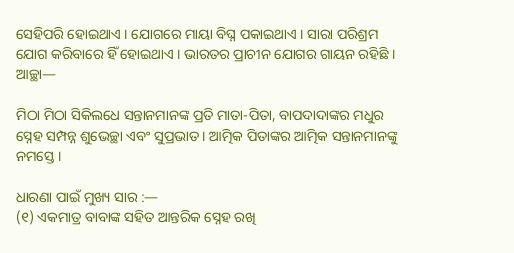ସେହିପରି ହୋଇଥାଏ । ଯୋଗରେ ମାୟା ବିଘ୍ନ ପକାଇଥାଏ । ସାରା ପରିଶ୍ରମ ଯୋଗ କରିବାରେ ହିଁ ହୋଇଥାଏ । ଭାରତର ପ୍ରାଚୀନ ଯୋଗର ଗାୟନ ରହିଛି । ଆଚ୍ଛା—

ମିଠା ମିଠା ସିକିଲଧେ ସନ୍ତାନମାନଙ୍କ ପ୍ରତି ମାତା-ପିତା, ବାପଦାଦାଙ୍କର ମଧୁର ସ୍ନେହ ସମ୍ପନ୍ନ ଶୁଭେଚ୍ଛା ଏବଂ ସୁପ୍ରଭାତ । ଆତ୍ମିକ ପିତାଙ୍କର ଆତ୍ମିକ ସନ୍ତାନମାନଙ୍କୁ ନମସ୍ତେ ।

ଧାରଣା ପାଇଁ ମୁଖ୍ୟ ସାର :—
(୧) ଏକମାତ୍ର ବାବାଙ୍କ ସହିତ ଆନ୍ତରିକ ସ୍ନେହ ରଖି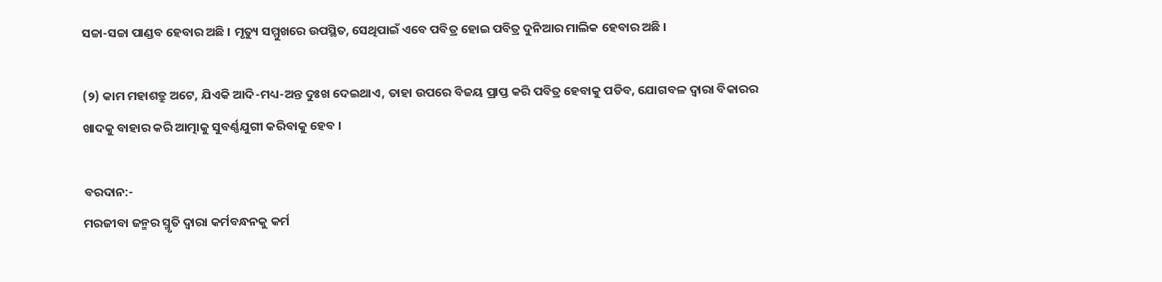ସଚ୍ଚା-ସଚ୍ଚା ପାଣ୍ଡବ ହେବାର ଅଛି । ମୃତ୍ୟୁ ସମ୍ମୁଖରେ ଉପସ୍ଥିତ, ସେଥିପାଇଁ ଏବେ ପବିତ୍ର ହୋଇ ପବିତ୍ର ଦୁନିଆର ମାଲିକ ହେବାର ଅଛି ।

(୨) କାମ ମହାଶତ୍ରୁ ଅଟେ, ଯିଏକି ଆଦି-ମଧ୍ୟ-ଅନ୍ତ ଦୁଃଖ ଦେଇଥାଏ, ତାହା ଉପରେ ବିଜୟ ପ୍ରାପ୍ତ କରି ପବିତ୍ର ହେବାକୁ ପଡିବ, ଯୋଗବଳ ଦ୍ୱାରା ବିକାରର ଖାଦକୁ ବାହାର କରି ଆତ୍ମାକୁ ସୁବର୍ଣ୍ଣଯୁଗୀ କରିବାକୁ ହେବ ।

ବରଦାନ:-
ମରଜୀବା ଜନ୍ମର ସ୍ମୃତି ଦ୍ୱାରା କର୍ମବନ୍ଧନକୁ କର୍ମ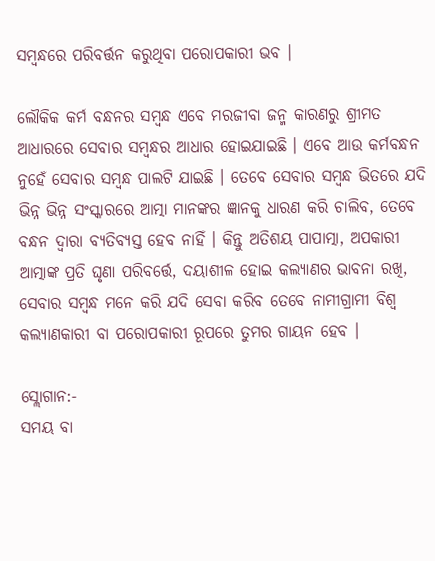ସମ୍ବନ୍ଧରେ ପରିବର୍ତ୍ତନ କରୁଥିବା ପରୋପକାରୀ ଭବ ।

ଲୌକିକ କର୍ମ ବନ୍ଧନର ସମ୍ବନ୍ଧ ଏବେ ମରଜୀବା ଜନ୍ମ କାରଣରୁ ଶ୍ରୀମତ ଆଧାରରେ ସେବାର ସମ୍ବନ୍ଧର ଆଧାର ହୋଇଯାଇଛି । ଏବେ ଆଉ କର୍ମବନ୍ଧନ ନୁହେଁ ସେବାର ସମ୍ବନ୍ଧ ପାଲଟି ଯାଇଛି । ତେବେ ସେବାର ସମ୍ବନ୍ଧ ଭିତରେ ଯଦି ଭିନ୍ନ ଭିନ୍ନ ସଂସ୍କାରରେ ଆତ୍ମା ମାନଙ୍କର ଜ୍ଞାନକୁ ଧାରଣ କରି ଚାଲିବ, ତେବେ ବନ୍ଧନ ଦ୍ୱାରା ବ୍ୟତିବ୍ୟସ୍ତ ହେବ ନାହିଁ । କିନ୍ତୁ ଅତିଶୟ ପାପାତ୍ମା, ଅପକାରୀ ଆତ୍ମାଙ୍କ ପ୍ରତି ଘୃଣା ପରିବର୍ତ୍ତେ, ଦୟାଶୀଳ ହୋଇ କଲ୍ୟାଣର ଭାବନା ରଖି, ସେବାର ସମ୍ବନ୍ଧ ମନେ କରି ଯଦି ସେବା କରିବ ତେବେ ନାମୀଗ୍ରାମୀ ବିଶ୍ୱ କଲ୍ୟାଣକାରୀ ବା ପରୋପକାରୀ ରୂପରେ ତୁମର ଗାୟନ ହେବ ।

ସ୍ଲୋଗାନ:-
ସମୟ ବା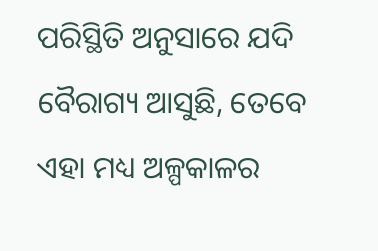ପରିସ୍ଥିତି ଅନୁସାରେ ଯଦି ବୈରାଗ୍ୟ ଆସୁଛି, ତେବେ ଏହା ମଧ୍ୟ ଅଳ୍ପକାଳର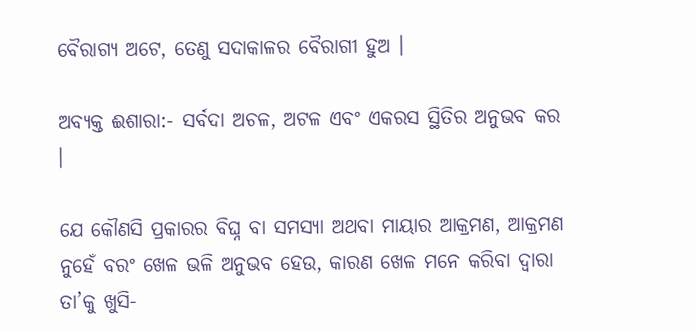ବୈରାଗ୍ୟ ଅଟେ, ତେଣୁ ସଦାକାଳର ବୈରାଗୀ ହୁଅ ।

ଅବ୍ୟକ୍ତ ଈଶାରା:- ସର୍ବଦା ଅଚଳ, ଅଟଳ ଏବଂ ଏକରସ ସ୍ଥିତିର ଅନୁଭବ କର ।

ଯେ କୌଣସି ପ୍ରକାରର ବିଘ୍ନ ବା ସମସ୍ୟା ଅଥବା ମାୟାର ଆକ୍ରମଣ, ଆକ୍ରମଣ ନୁହେଁ ବରଂ ଖେଳ ଭଳି ଅନୁଭବ ହେଉ, କାରଣ ଖେଳ ମନେ କରିବା ଦ୍ୱାରା ତା’କୁ ଖୁସି-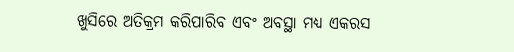ଖୁସିରେ ଅତିକ୍ରମ କରିପାରିବ ଏବଂ ଅବସ୍ଥା ମଧ୍ୟ ଏକରସ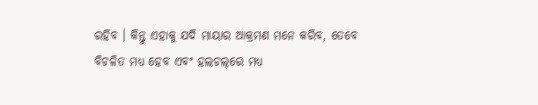ରହିବ । କିନ୍ତୁ ଏହାକୁ ଯଦି ମାୟାର ଆକ୍ରମଣ ମନେ କରିବ, ତେବେ ବିଚଳିତ ମଧ୍ୟ ହେବ ଏବଂ ହଲଚଲ୍‌ରେ ମଧ୍ୟ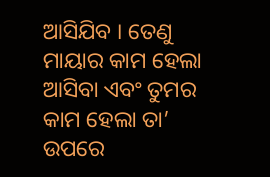ଆସିଯିବ । ତେଣୁ ମାୟାର କାମ ହେଲା ଆସିବା ଏବଂ ତୁମର କାମ ହେଲା ତା’ ଉପରେ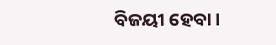ବିଜୟୀ ହେବା ।